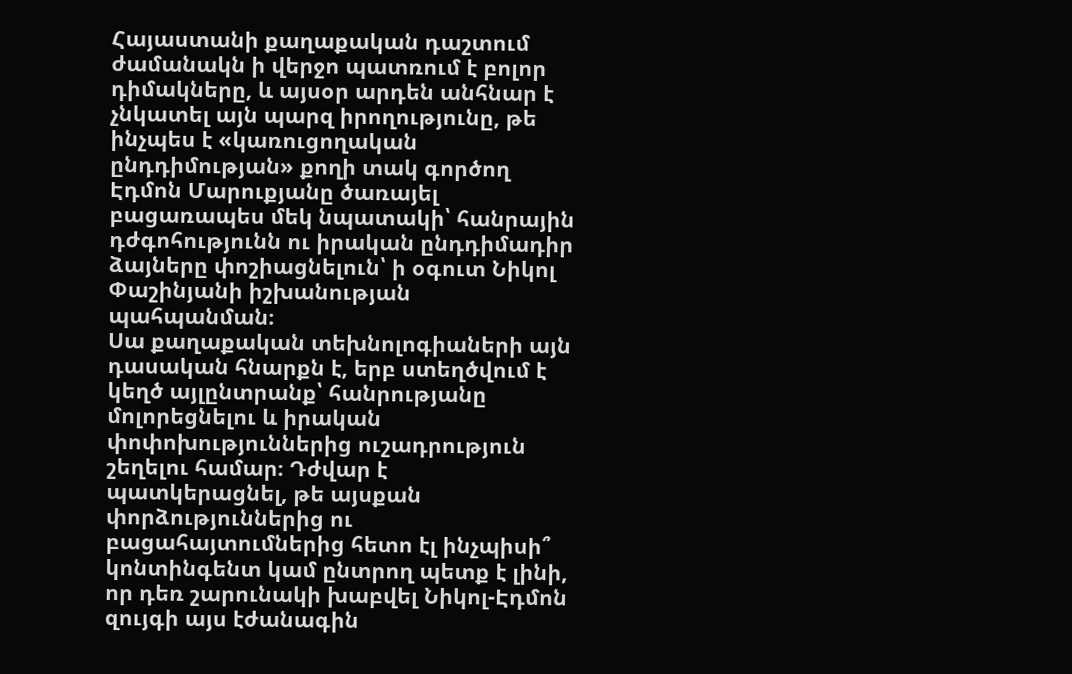Հայաստանի քաղաքական դաշտում ժամանակն ի վերջո պատռում է բոլոր դիմակները, և այսօր արդեն անհնար է չնկատել այն պարզ իրողությունը, թե ինչպես է «կառուցողական ընդդիմության» քողի տակ գործող Էդմոն Մարուքյանը ծառայել բացառապես մեկ նպատակի՝ հանրային դժգոհությունն ու իրական ընդդիմադիր ձայները փոշիացնելուն՝ ի օգուտ Նիկոլ Փաշինյանի իշխանության պահպանման։
Սա քաղաքական տեխնոլոգիաների այն դասական հնարքն է, երբ ստեղծվում է կեղծ այլընտրանք՝ հանրությանը մոլորեցնելու և իրական փոփոխություններից ուշադրություն շեղելու համար։ Դժվար է պատկերացնել, թե այսքան փորձություններից ու բացահայտումներից հետո էլ ինչպիսի՞ կոնտինգենտ կամ ընտրող պետք է լինի, որ դեռ շարունակի խաբվել Նիկոլ-Էդմոն զույգի այս էժանագին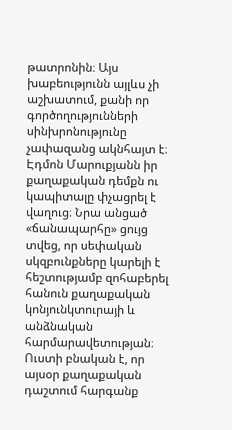թատրոնին։ Այս խաբեությունն այլևս չի աշխատում, քանի որ գործողությունների սինխրոնությունը չափազանց ակնհայտ է։
Էդմոն Մարուքյանն իր քաղաքական դեմքն ու կապիտալը փչացրել է վաղուց։ Նրա անցած «ճանապարհը» ցույց տվեց, որ սեփական սկզբունքները կարելի է հեշտությամբ զոհաբերել հանուն քաղաքական կոնյունկտուրայի և անձնական հարմարավետության։ Ուստի բնական է, որ այսօր քաղաքական դաշտում հարգանք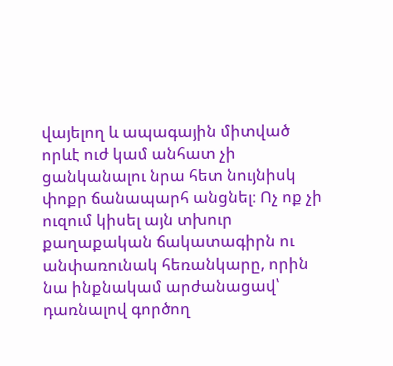վայելող և ապագային միտված որևէ ուժ կամ անհատ չի ցանկանալու նրա հետ նույնիսկ փոքր ճանապարհ անցնել։ Ոչ ոք չի ուզում կիսել այն տխուր քաղաքական ճակատագիրն ու անփառունակ հեռանկարը, որին նա ինքնակամ արժանացավ՝ դառնալով գործող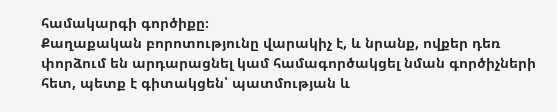համակարգի գործիքը։
Քաղաքական բորոտությունը վարակիչ է, և նրանք, ովքեր դեռ փորձում են արդարացնել կամ համագործակցել նման գործիչների հետ, պետք է գիտակցեն՝ պատմության և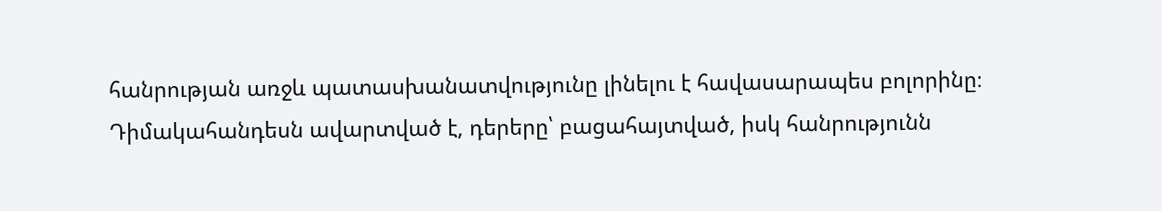հանրության առջև պատասխանատվությունը լինելու է հավասարապես բոլորինը։ Դիմակահանդեսն ավարտված է, դերերը՝ բացահայտված, իսկ հանրությունն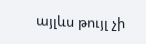այլևս թույլ չի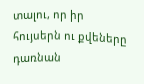տալու, որ իր հույսերն ու քվեները դառնան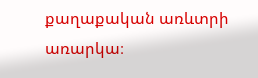քաղաքական առևտրի առարկա։